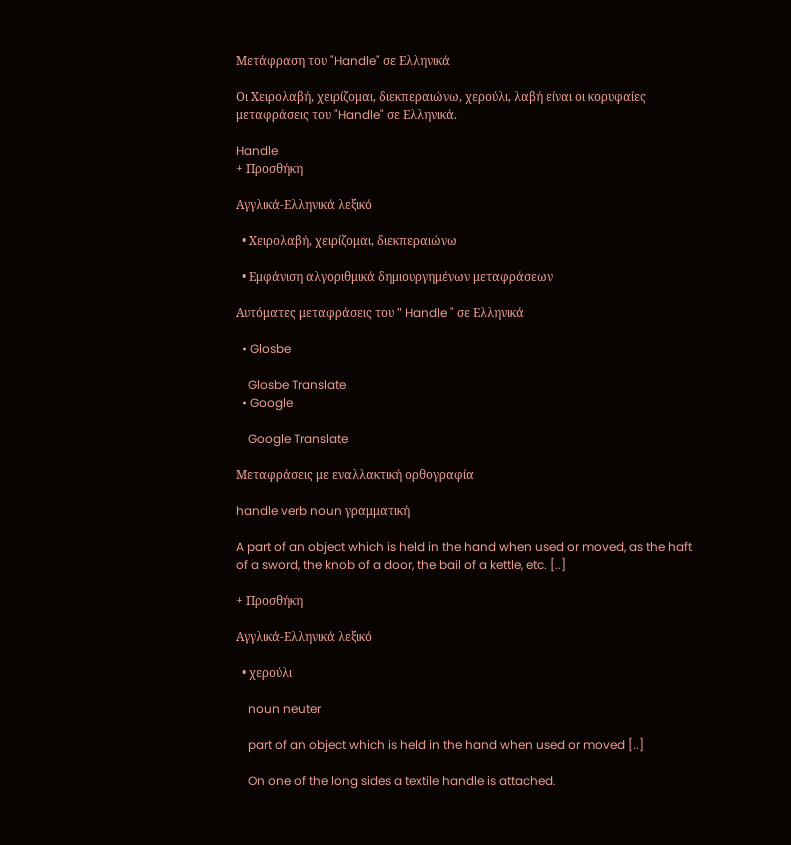Μετάφραση του "Handle" σε Ελληνικά

Οι Χειρολαβή, χειρίζομαι, διεκπεραιώνω, χερούλι, λαβή είναι οι κορυφαίες μεταφράσεις του "Handle" σε Ελληνικά.

Handle
+ Προσθήκη

Αγγλικά-Ελληνικά λεξικό

  • Χειρολαβή, χειρίζομαι, διεκπεραιώνω

  • Εμφάνιση αλγοριθμικά δημιουργημένων μεταφράσεων

Αυτόματες μεταφράσεις του " Handle " σε Ελληνικά

  • Glosbe

    Glosbe Translate
  • Google

    Google Translate

Μεταφράσεις με εναλλακτική ορθογραφία

handle verb noun γραμματική

A part of an object which is held in the hand when used or moved, as the haft of a sword, the knob of a door, the bail of a kettle, etc. [..]

+ Προσθήκη

Αγγλικά-Ελληνικά λεξικό

  • χερούλι

    noun neuter

    part of an object which is held in the hand when used or moved [..]

    On one of the long sides a textile handle is attached.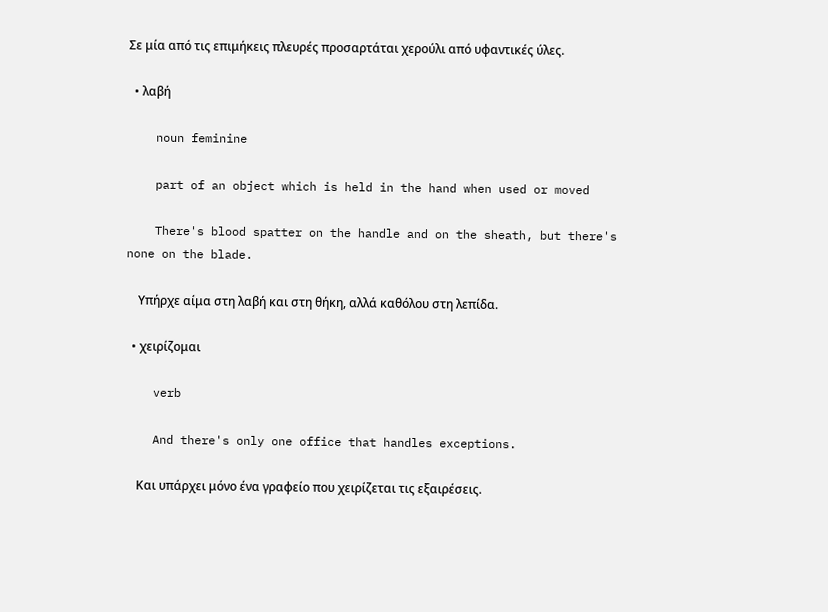Σε μία από τις επιμήκεις πλευρές προσαρτάται χερούλι από υφαντικές ύλες.

  • λαβή

    noun feminine

    part of an object which is held in the hand when used or moved

    There's blood spatter on the handle and on the sheath, but there's none on the blade.

    Υπήρχε αίμα στη λαβή και στη θήκη, αλλά καθόλου στη λεπίδα.

  • χειρίζομαι

    verb

    And there's only one office that handles exceptions.

    Και υπάρχει μόνο ένα γραφείο που χειρίζεται τις εξαιρέσεις.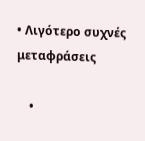• Λιγότερο συχνές μεταφράσεις

    •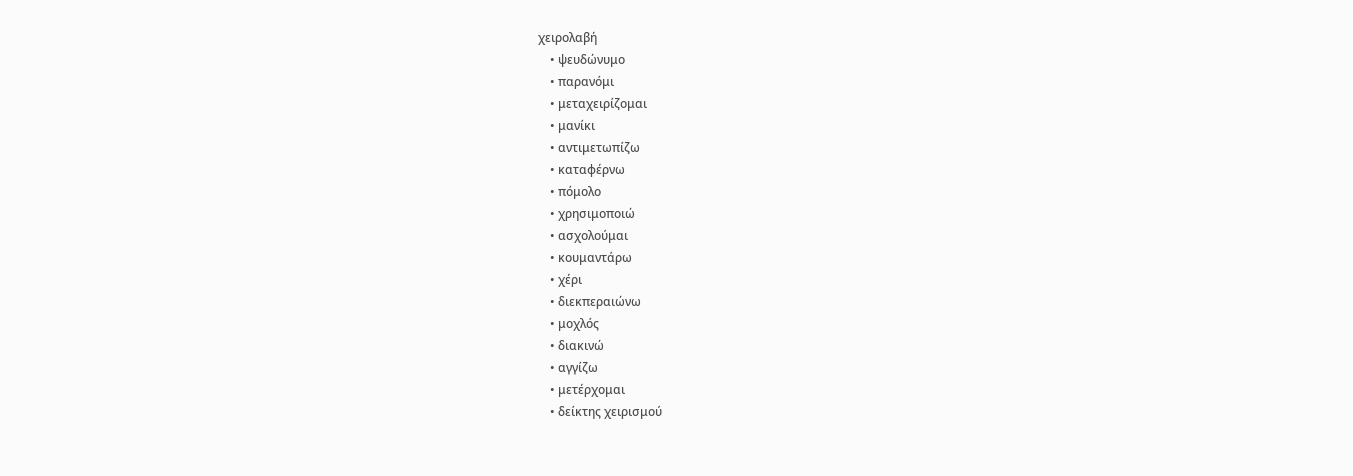χειρολαβή
    • ψευδώνυμο
    • παρανόμι
    • μεταχειρίζομαι
    • μανίκι
    • αντιμετωπίζω
    • καταφέρνω
    • πόμολο
    • χρησιμοποιώ
    • ασχολούμαι
    • κουμαντάρω
    • χέρι
    • διεκπεραιώνω
    • μοχλός
    • διακινώ
    • αγγίζω
    • μετέρχομαι
    • δείκτης χειρισμού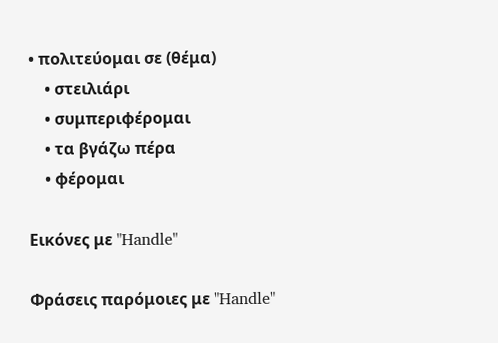• πολιτεύομαι σε (θέμα)
    • στειλιάρι
    • συμπεριφέρομαι
    • τα βγάζω πέρα
    • φέρομαι

Εικόνες με "Handle"

Φράσεις παρόμοιες με "Handle"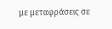με μεταφράσεις σε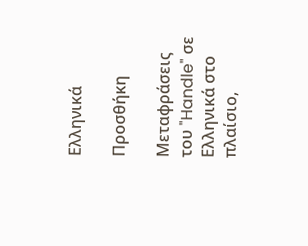Ελληνικά

Προσθήκη

Μεταφράσεις του "Handle" σε Ελληνικά στο πλαίσιο,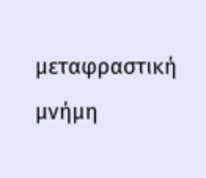μεταφραστική μνήμη